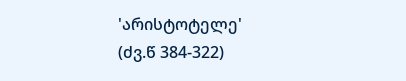'არისტოტელე'
(ძვ.წ 384-322)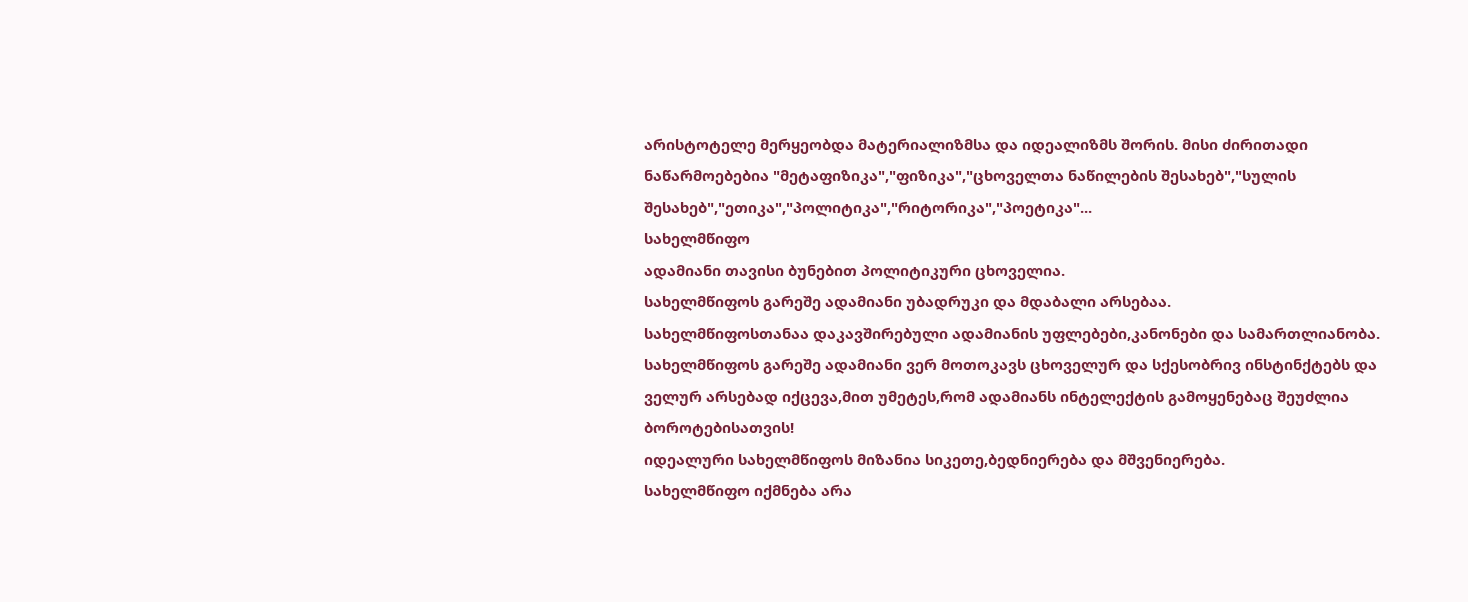არისტოტელე მერყეობდა მატერიალიზმსა და იდეალიზმს შორის. მისი ძირითადი ნაწარმოებებია "მეტაფიზიკა","ფიზიკა","ცხოველთა ნაწილების შესახებ","სულის შესახებ","ეთიკა","პოლიტიკა","რიტორიკა","პოეტიკა"...
სახელმწიფო
ადამიანი თავისი ბუნებით პოლიტიკური ცხოველია.
სახელმწიფოს გარეშე ადამიანი უბადრუკი და მდაბალი არსებაა.
სახელმწიფოსთანაა დაკავშირებული ადამიანის უფლებები,კანონები და სამართლიანობა.
სახელმწიფოს გარეშე ადამიანი ვერ მოთოკავს ცხოველურ და სქესობრივ ინსტინქტებს და ველურ არსებად იქცევა,მით უმეტეს,რომ ადამიანს ინტელექტის გამოყენებაც შეუძლია ბოროტებისათვის!
იდეალური სახელმწიფოს მიზანია სიკეთე,ბედნიერება და მშვენიერება.
სახელმწიფო იქმნება არა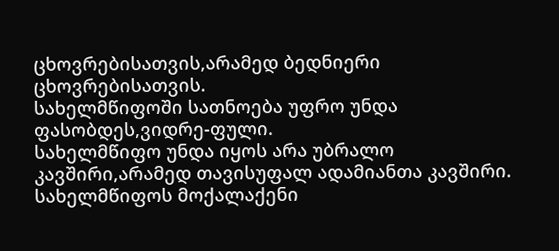ცხოვრებისათვის,არამედ ბედნიერი ცხოვრებისათვის.
სახელმწიფოში სათნოება უფრო უნდა ფასობდეს,ვიდრე-ფული.
სახელმწიფო უნდა იყოს არა უბრალო კავშირი,არამედ თავისუფალ ადამიანთა კავშირი.
სახელმწიფოს მოქალაქენი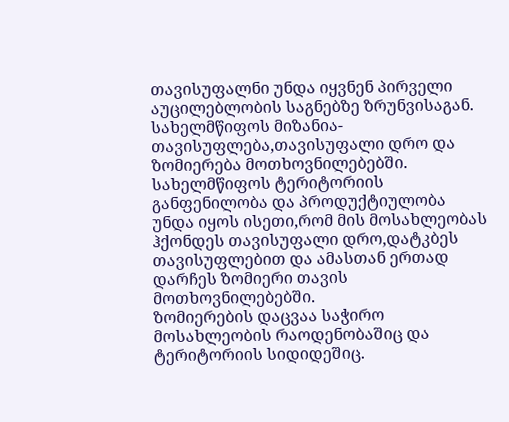თავისუფალნი უნდა იყვნენ პირველი აუცილებლობის საგნებზე ზრუნვისაგან.
სახელმწიფოს მიზანია-თავისუფლება,თავისუფალი დრო და ზომიერება მოთხოვნილებებში.
სახელმწიფოს ტერიტორიის განფენილობა და პროდუქტიულობა უნდა იყოს ისეთი,რომ მის მოსახლეობას ჰქონდეს თავისუფალი დრო,დატკბეს თავისუფლებით და ამასთან ერთად დარჩეს ზომიერი თავის მოთხოვნილებებში.
ზომიერების დაცვაა საჭირო მოსახლეობის რაოდენობაშიც და ტერიტორიის სიდიდეშიც.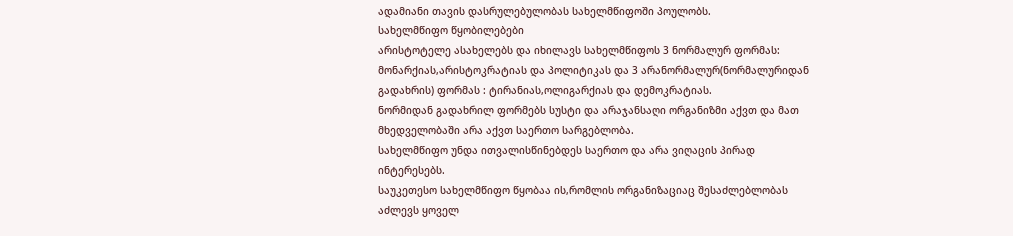ადამიანი თავის დასრულებულობას სახელმწიფოში პოულობს.
სახელმწიფო წყობილებები
არისტოტელე ასახელებს და იხილავს სახელმწიფოს 3 ნორმალურ ფორმას:
მონარქიას,არისტოკრატიას და პოლიტიკას და 3 არანორმალურ(ნორმალურიდან გადახრის) ფორმას : ტირანიას,ოლიგარქიას და დემოკრატიას.
ნორმიდან გადახრილ ფორმებს სუსტი და არაჯანსაღი ორგანიზმი აქვთ და მათ მხედველობაში არა აქვთ საერთო სარგებლობა.
სახელმწიფო უნდა ითვალისწინებდეს საერთო და არა ვიღაცის პირად ინტერესებს.
საუკეთესო სახელმწიფო წყობაა ის,რომლის ორგანიზაციაც შესაძლებლობას აძლევს ყოველ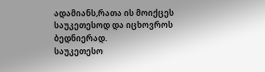ადამიანს,რათა ის მოიქცეს საუკეთესოდ და იცხოვროს ბედნიერად.
საუკეთესო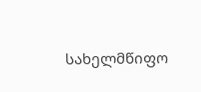სახელმწიფო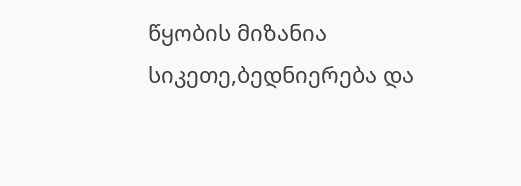წყობის მიზანია სიკეთე,ბედნიერება და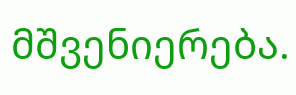მშვენიერება.